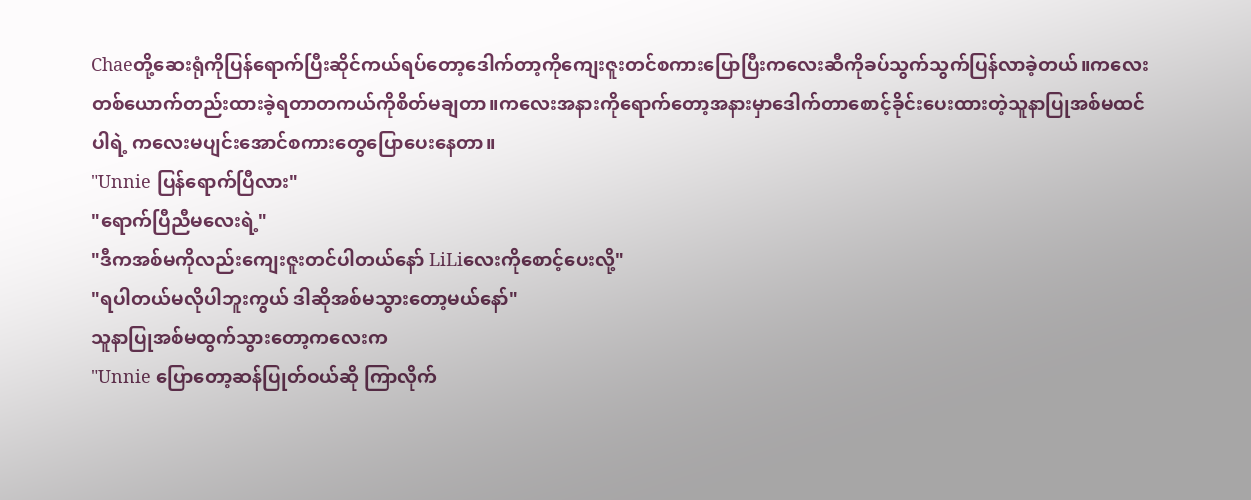Chaeတို့ဆေးရုံကိုပြန်ရောက်ပြီးဆိုင်ကယ်ရပ်တော့ဒေါက်တာ့ကိုကျေးဇူးတင်စကားပြောပြီးကလေးဆီကိုခပ်သွက်သွက်ပြန်လာခဲ့တယ်။ကလေးတစ်ယောက်တည်းထားခဲ့ရတာတကယ်ကိုစိတ်မချတာ။ကလေးအနားကိုရောက်တော့အနားမှာဒေါက်တာစောင့်ခိုင်းပေးထားတဲ့သူနာပြုအစ်မထင်ပါရဲ့ ကလေးမပျင်းအောင်စကားတွေပြောပေးနေတာ။
"Unnie ပြန်ရောက်ပြီလား"
"ရောက်ပြီညီမလေးရဲ့"
"ဒီကအစ်မကိုလည်းကျေးဇူးတင်ပါတယ်နော် LiLiလေးကိုစောင့်ပေးလို့"
"ရပါတယ်မလိုပါဘူးကွယ် ဒါဆိုအစ်မသွားတော့မယ်နော်"
သူနာပြုအစ်မထွက်သွားတော့ကလေးက
"Unnie ပြောတော့ဆန်ပြုတ်ဝယ်ဆို ကြာလိုက်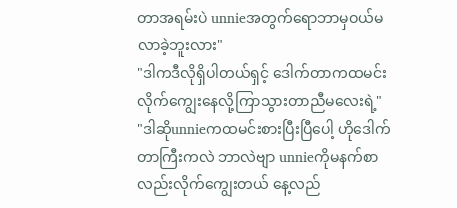တာအရမ်းပဲ unnieအတွက်ရောဘာမှဝယ်မလာခဲ့ဘူးလား"
"ဒါကဒီလိုရှိပါတယ်ရှင့် ဒေါက်တာကထမင်းလိုက်ကျွေးနေလို့ကြာသွားတာညီမလေးရဲ့"
"ဒါဆိုunnieကထမင်းစားပြီးပြီပေါ့ ဟိုဒေါက်တာကြီးကလဲ ဘာလဲဗျာ unnieကိုမနက်စာလည်းလိုက်ကျွေးတယ် နေ့လည်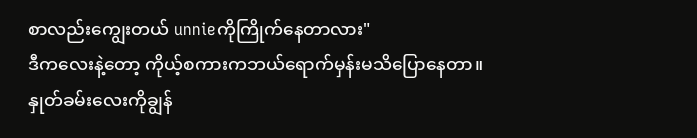စာလည်းကျွေးတယ် unnieကိုကြိုက်နေတာလား"
ဒီကလေးနဲ့တော့ ကိုယ့်စကားကဘယ်ရောက်မှန်းမသိပြောနေတာ။နှုတ်ခမ်းလေးကိုချွန်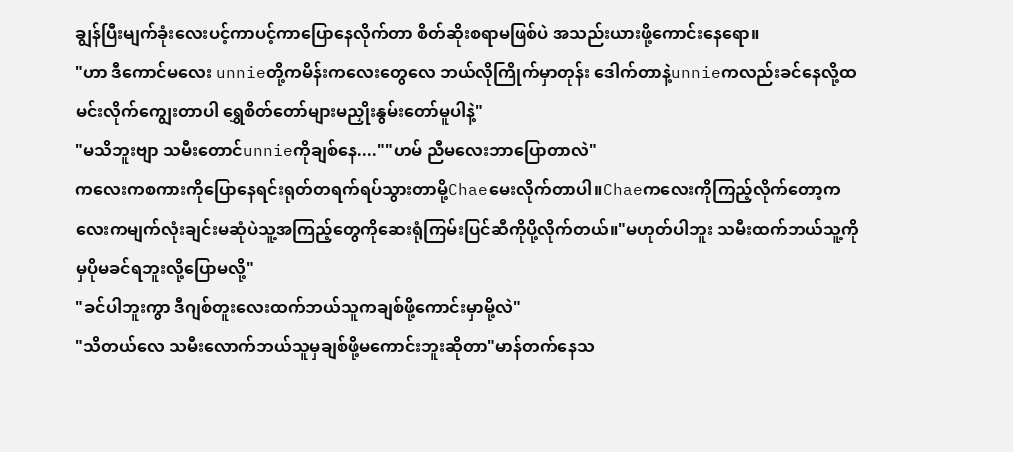ချွန်ပြီးမျက်ခုံးလေးပင့်ကာပင့်ကာပြောနေလိုက်တာ စိတ်ဆိုးစရာမဖြစ်ပဲ အသည်းယားဖို့ကောင်းနေရော။
"ဟာ ဒီကောင်မလေး unnieတို့ကမိန်းကလေးတွေလေ ဘယ်လိုကြိုက်မှာတုန်း ဒေါက်တာနဲ့unnieကလည်းခင်နေလို့ထမင်းလိုက်ကျွေးတာပါ ရွှေစိတ်တော်များမညှိုးနွမ်းတော်မူပါနဲ့"
"မသိဘူးဗျာ သမီးတောင်unnieကိုချစ်နေ....""ဟမ် ညီမလေးဘာပြောတာလဲ"
ကလေးကစကားကိုပြောနေရင်းရုတ်တရက်ရပ်သွားတာမို့Chaeမေးလိုက်တာပါ။Chaeကလေးကိုကြည့်လိုက်တော့ကလေးကမျက်လုံးချင်းမဆုံပဲသူ့အကြည့်တွေကိုဆေးရုံကြမ်းပြင်ဆီကိုပို့လိုက်တယ်။"မဟုတ်ပါဘူး သမီးထက်ဘယ်သူ့ကိုမှပိုမခင်ရဘူးလို့ပြောမလို့"
"ခင်ပါဘူးကွာ ဒီဂျစ်တူးလေးထက်ဘယ်သူကချစ်ဖို့ကောင်းမှာမို့လဲ"
"သိတယ်လေ သမီးလောက်ဘယ်သူမှချစ်ဖို့မကောင်းဘူးဆိုတာ"မာန်တက်နေသ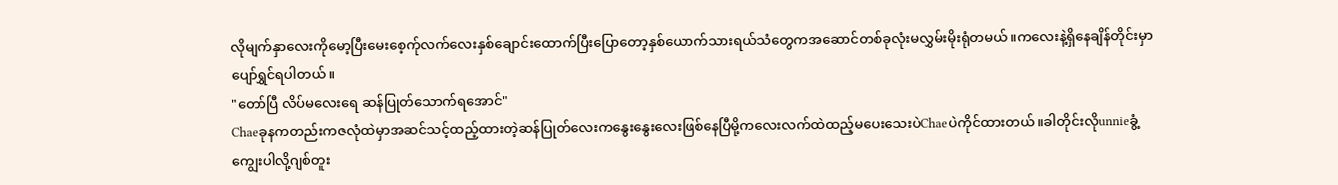လိုမျက်နှာလေးကိုမော့ပြီးမေးစေ့က်ုလက်လေးနှစ်ချောင်းထောက်ပြီးပြောတော့နှစ်ယောက်သားရယ်သံတွေကအဆောင်တစ်ခုလုံးမလွှမ်းမိုးရုံတမယ်။ကလေးနဲ့ရှိနေချိန်တိုင်းမှာပျော်ရွှင်ရပါတယ်။
"တော်ပြီ လိပ်မလေးရေ ဆန်ပြုတ်သောက်ရအောင်"
Chaeခုနကတည်းကဇလုံထဲမှာအဆင်သင့်ထည့်ထားတဲ့ဆန်ပြုတ်လေးကနွေးနွေးလေးဖြစ်နေပြီမို့ကလေးလက်ထဲထည့်မပေးသေးပဲChaeပဲကိုင်ထားတယ်။ခါတိုင်းလိုunnieခွံ့ကျွေးပါလို့ဂျစ်တူး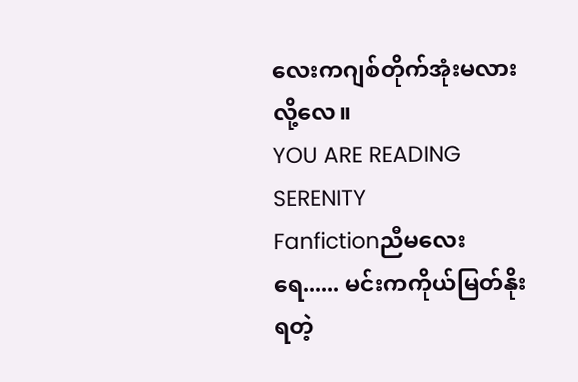လေးကဂျစ်တိုက်အုံးမလားလို့လေ။
YOU ARE READING
SERENITY
Fanfictionညီမလေးရေ...... မင်းကကိုယ်မြတ်နိုးရတဲ့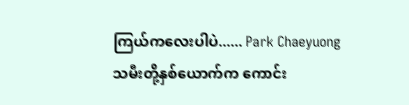ကြယ်ကလေးပါပဲ...... Park Chaeyuong သမီးတို့နှစ်ယောက်က ကောင်း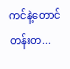ကင်နဲ့တောင်တန်းတ...